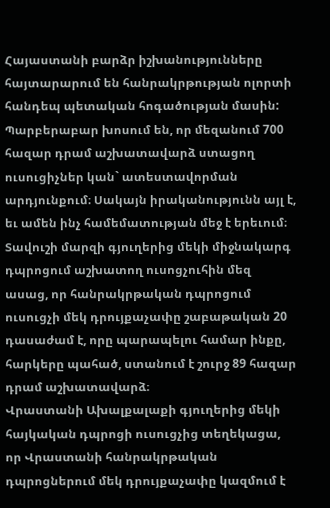Հայաստանի բարձր իշխանությունները հայտարարում են հանրակրթության ոլորտի հանդեպ պետական հոգածության մասին: Պարբերաբար խոսում են, որ մեզանում 700 հազար դրամ աշխատավարձ ստացող ուսուցիչներ կան` ատեստավորման արդյունքում։ Սակայն իրականությունն այլ է, եւ ամեն ինչ համեմատության մեջ է երեւում։
Տավուշի մարզի գյուղերից մեկի միջնակարգ դպրոցում աշխատող ուսոցչուհին մեզ ասաց, որ հանրակրթական դպրոցում ուսուցչի մեկ դրույքաչափը շաբաթական 20 դասաժամ է, որը պարապելու համար ինքը, հարկերը պահած, ստանում է շուրջ 89 հազար դրամ աշխատավարձ։
Վրաստանի Ախալքալաքի գյուղերից մեկի հայկական դպրոցի ուսուցչից տեղեկացա, որ Վրաստանի հանրակրթական դպրոցներում մեկ դրույքաչափը կազմում է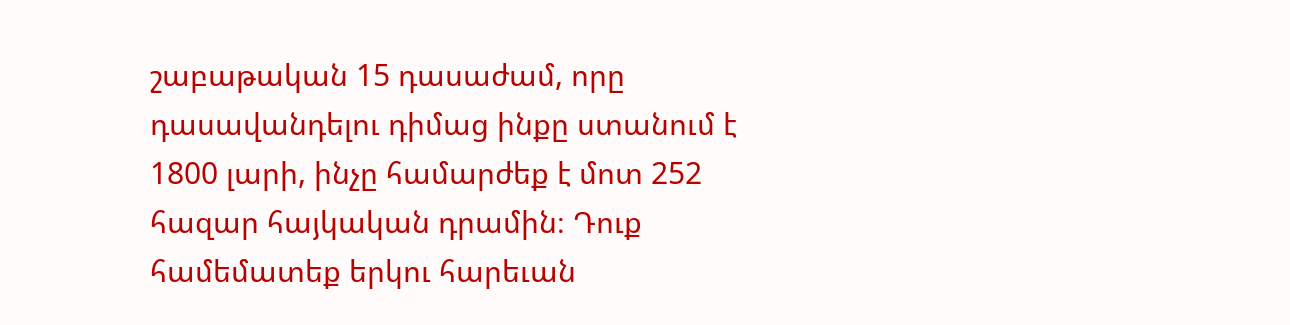շաբաթական 15 դասաժամ, որը դասավանդելու դիմաց ինքը ստանում է 1800 լարի, ինչը համարժեք է մոտ 252 հազար հայկական դրամին։ Դուք համեմատեք երկու հարեւան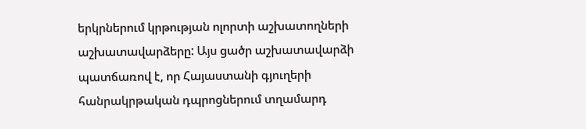երկրներում կրթության ոլորտի աշխատողների աշխատավարձերը: Այս ցածր աշխատավարձի պատճառով է, որ Հայաստանի գյուղերի հանրակրթական դպրոցներում տղամարդ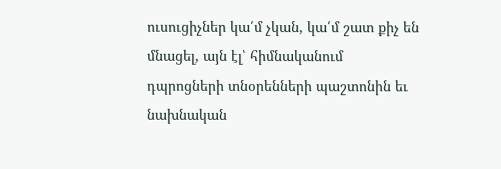ուսուցիչներ կա՛մ չկան, կա՛մ շատ քիչ են մնացել, այն էլ՝ հիմնականում դպրոցների տնօրենների պաշտոնին եւ նախնական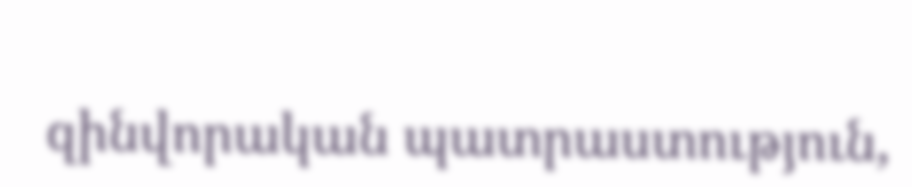զինվորական պատրաստություն,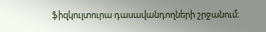ֆիզկուլտուրա դասավանդողների շրջանում։